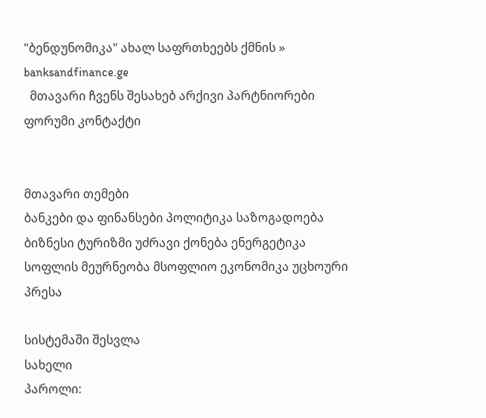"ბენდუნომიკა" ახალ საფრთხეებს ქმნის » banksandfinance.ge
  მთავარი ჩვენს შესახებ არქივი პარტნიორები ფორუმი კონტაქტი


მთავარი თემები
ბანკები და ფინანსები პოლიტიკა საზოგადოება ბიზნესი ტურიზმი უძრავი ქონება ენერგეტიკა სოფლის მეურნეობა მსოფლიო ეკონომიკა უცხოური პრესა

სისტემაში შესვლა
სახელი
პაროლი: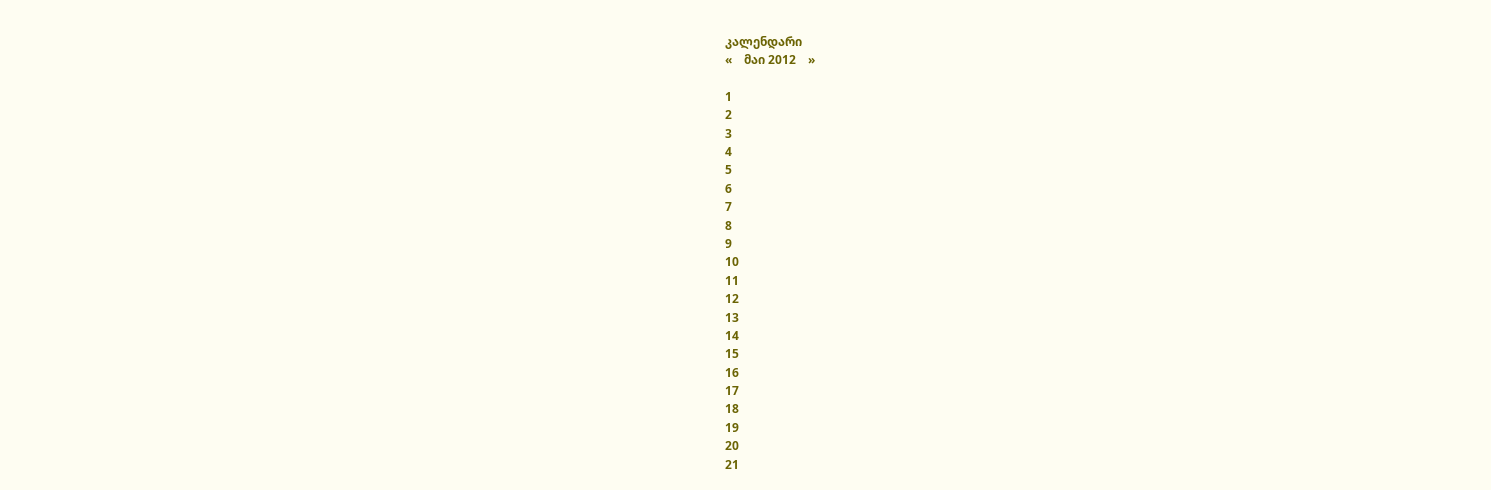კალენდარი
«    მაი 2012    »

1
2
3
4
5
6
7
8
9
10
11
12
13
14
15
16
17
18
19
20
21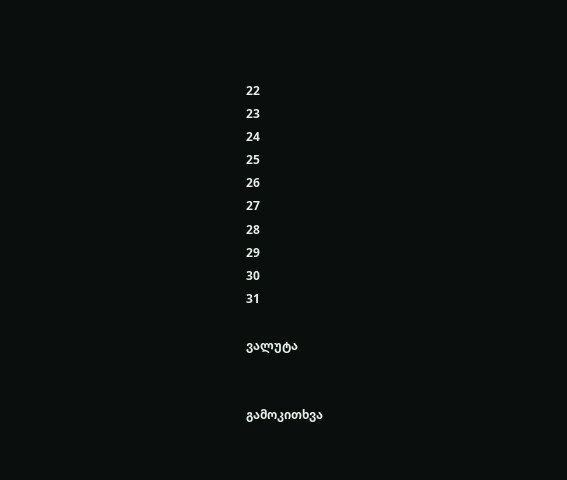22
23
24
25
26
27
28
29
30
31

ვალუტა


გამოკითხვა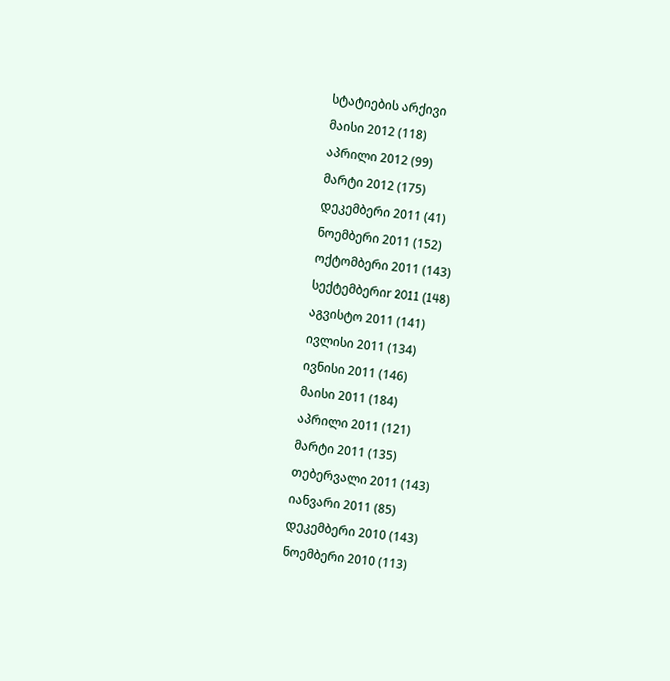სტატიების არქივი
მაისი 2012 (118)
აპრილი 2012 (99)
მარტი 2012 (175)
დეკემბერი 2011 (41)
ნოემბერი 2011 (152)
ოქტომბერი 2011 (143)
სექტემბერიr 2011 (148)
აგვისტო 2011 (141)
ივლისი 2011 (134)
ივნისი 2011 (146)
მაისი 2011 (184)
აპრილი 2011 (121)
მარტი 2011 (135)
თებერვალი 2011 (143)
იანვარი 2011 (85)
დეკემბერი 2010 (143)
ნოემბერი 2010 (113)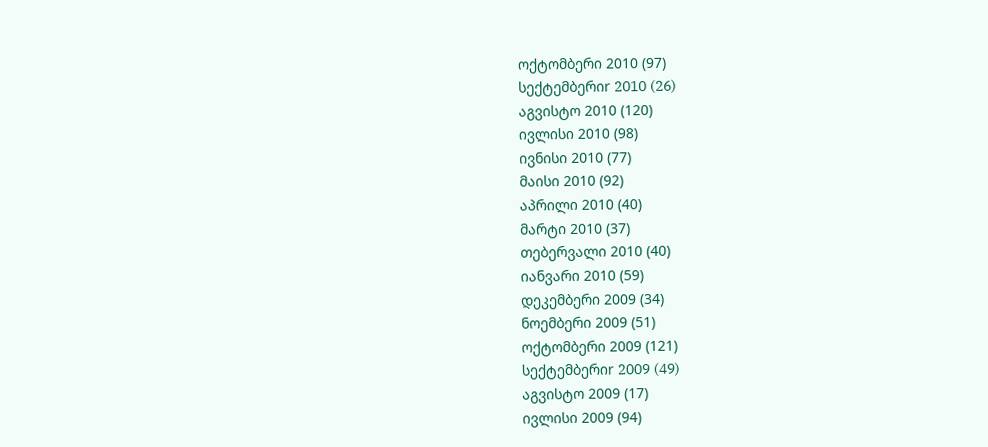ოქტომბერი 2010 (97)
სექტემბერიr 2010 (26)
აგვისტო 2010 (120)
ივლისი 2010 (98)
ივნისი 2010 (77)
მაისი 2010 (92)
აპრილი 2010 (40)
მარტი 2010 (37)
თებერვალი 2010 (40)
იანვარი 2010 (59)
დეკემბერი 2009 (34)
ნოემბერი 2009 (51)
ოქტომბერი 2009 (121)
სექტემბერიr 2009 (49)
აგვისტო 2009 (17)
ივლისი 2009 (94)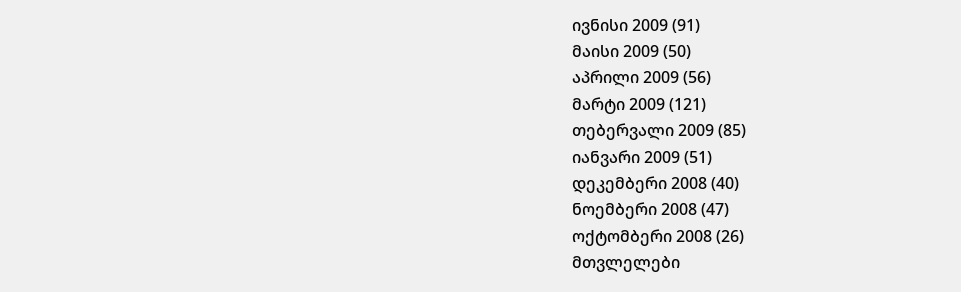ივნისი 2009 (91)
მაისი 2009 (50)
აპრილი 2009 (56)
მარტი 2009 (121)
თებერვალი 2009 (85)
იანვარი 2009 (51)
დეკემბერი 2008 (40)
ნოემბერი 2008 (47)
ოქტომბერი 2008 (26)
მთვლელები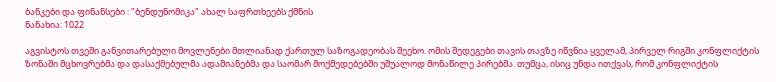ბანკები და ფინანსები : "ბენდუნომიკა" ახალ საფრთხეებს ქმნის
ნანახია: 1022

აგვისტოს თვეში განვითარებული მოვლენები მთლიანად ქართულ საზოგადეობას შეეხო. ომის შედეგები თავის თავზე იწვნია ყველამ, პირველ რიგში კონფლიქტის ზონაში მცხოვრებმა და დასაქმებულმა ადამიანებმა და საომარ მოქმედებებში უშუალოდ მონაწილე პირებმა. თუმცა, ისიც უნდა ითქვას, რომ კონფლიქტის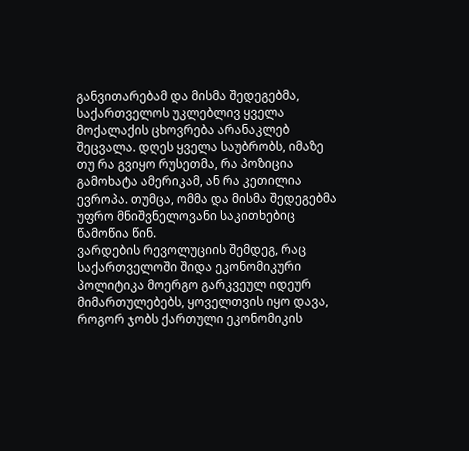განვითარებამ და მისმა შედეგებმა, საქართველოს უკლებლივ ყველა მოქალაქის ცხოვრება არანაკლებ შეცვალა. დღეს ყველა საუბრობს, იმაზე თუ რა გვიყო რუსეთმა, რა პოზიცია გამოხატა ამერიკამ, ან რა კეთილია ევროპა. თუმცა, ომმა და მისმა შედეგებმა უფრო მნიშვნელოვანი საკითხებიც წამოწია წინ.
ვარდების რევოლუციის შემდეგ, რაც საქართველოში შიდა ეკონომიკური პოლიტიკა მოერგო გარკვეულ იდეურ მიმართულებებს, ყოველთვის იყო დავა, როგორ ჯობს ქართული ეკონომიკის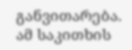განვითარება. ამ საკითხის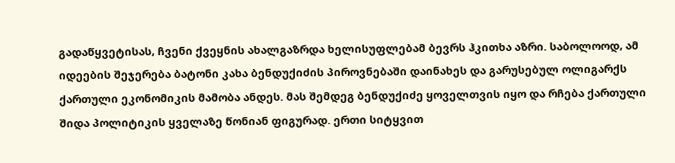გადაწყვეტისას, ჩვენი ქვეყნის ახალგაზრდა ხელისუფლებამ ბევრს ჰკითხა აზრი. საბოლოოდ, ამ იდეების შეჯერება ბატონი კახა ბენდუქიძის პიროვნებაში დაინახეს და გარუსებულ ოლიგარქს ქართული ეკონომიკის მამობა ანდეს. მას შემდეგ ბენდუქიძე ყოველთვის იყო და რჩება ქართული შიდა პოლიტიკის ყველაზე წონიან ფიგურად. ერთი სიტყვით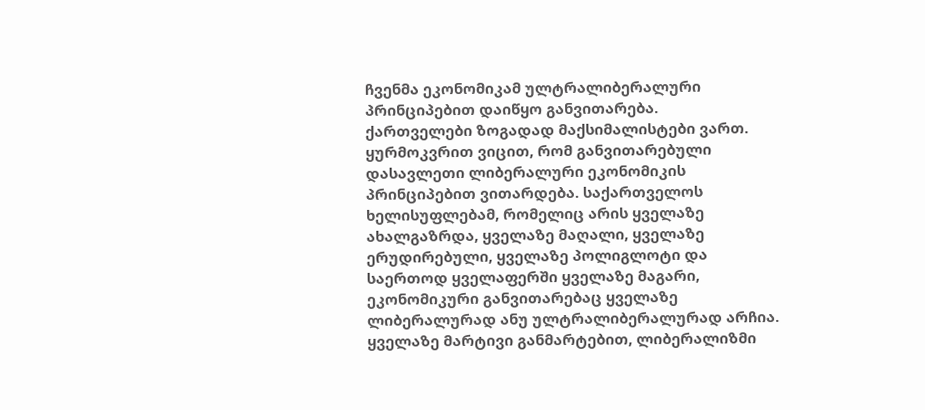ჩვენმა ეკონომიკამ ულტრალიბერალური პრინციპებით დაიწყო განვითარება.
ქართველები ზოგადად მაქსიმალისტები ვართ. ყურმოკვრით ვიცით, რომ განვითარებული დასავლეთი ლიბერალური ეკონომიკის პრინციპებით ვითარდება. საქართველოს ხელისუფლებამ, რომელიც არის ყველაზე ახალგაზრდა, ყველაზე მაღალი, ყველაზე ერუდირებული, ყველაზე პოლიგლოტი და საერთოდ ყველაფერში ყველაზე მაგარი, ეკონომიკური განვითარებაც ყველაზე ლიბერალურად ანუ ულტრალიბერალურად არჩია.
ყველაზე მარტივი განმარტებით, ლიბერალიზმი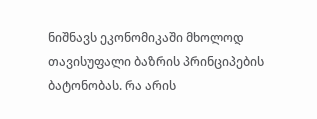ნიშნავს ეკონომიკაში მხოლოდ თავისუფალი ბაზრის პრინციპების ბატონობას. რა არის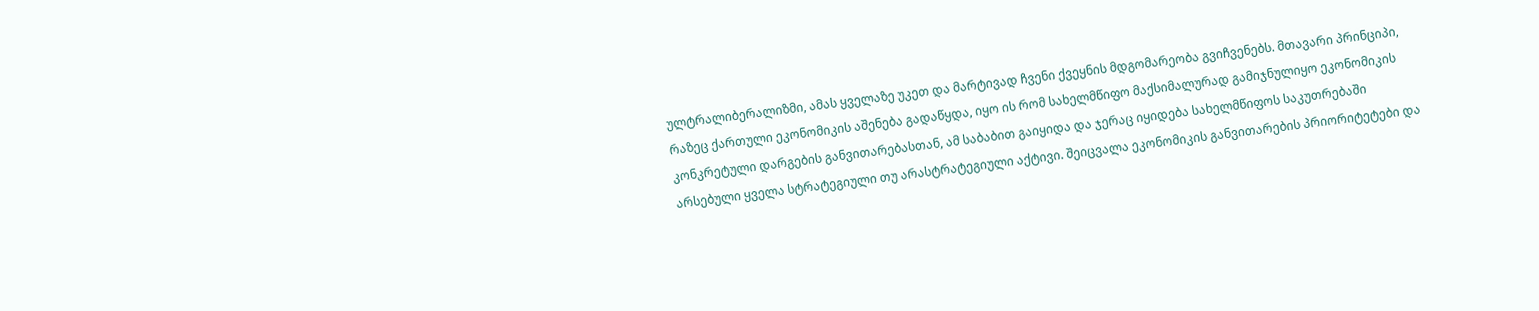ულტრალიბერალიზმი, ამას ყველაზე უკეთ და მარტივად ჩვენი ქვეყნის მდგომარეობა გვიჩვენებს. მთავარი პრინციპი, რაზეც ქართული ეკონომიკის აშენება გადაწყდა, იყო ის რომ სახელმწიფო მაქსიმალურად გამიჯნულიყო ეკონომიკის კონკრეტული დარგების განვითარებასთან, ამ საბაბით გაიყიდა და ჯერაც იყიდება სახელმწიფოს საკუთრებაში არსებული ყველა სტრატეგიული თუ არასტრატეგიული აქტივი. შეიცვალა ეკონომიკის განვითარების პრიორიტეტები და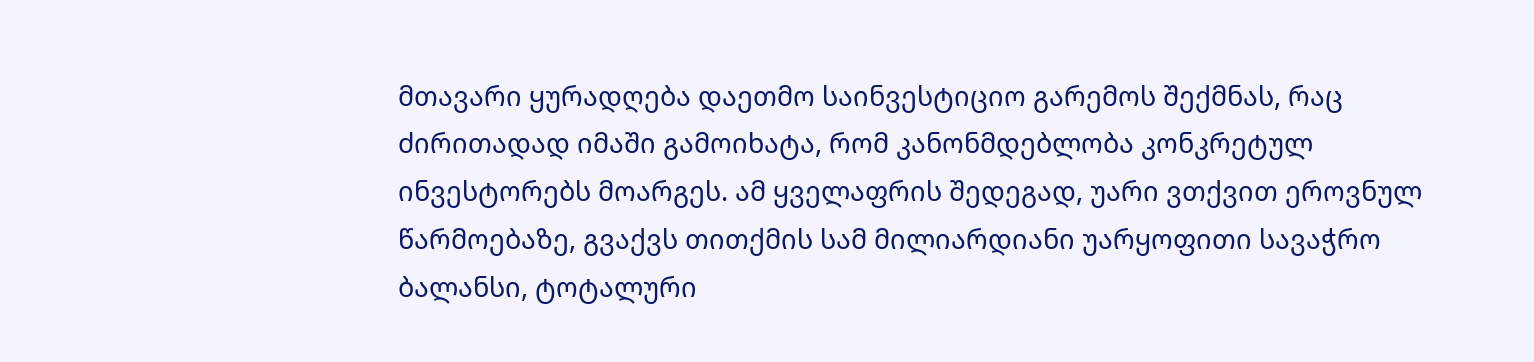მთავარი ყურადღება დაეთმო საინვესტიციო გარემოს შექმნას, რაც ძირითადად იმაში გამოიხატა, რომ კანონმდებლობა კონკრეტულ ინვესტორებს მოარგეს. ამ ყველაფრის შედეგად, უარი ვთქვით ეროვნულ წარმოებაზე, გვაქვს თითქმის სამ მილიარდიანი უარყოფითი სავაჭრო ბალანსი, ტოტალური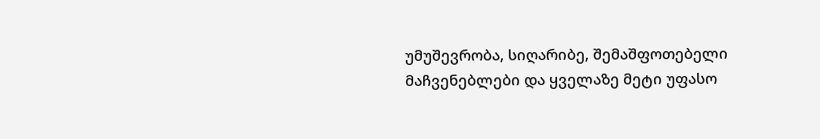უმუშევრობა, სიღარიბე, შემაშფოთებელი მაჩვენებლები და ყველაზე მეტი უფასო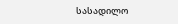სასადილო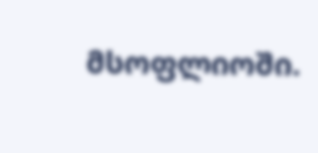მსოფლიოში.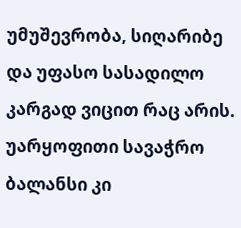უმუშევრობა, სიღარიბე და უფასო სასადილო კარგად ვიცით რაც არის. უარყოფითი სავაჭრო ბალანსი კი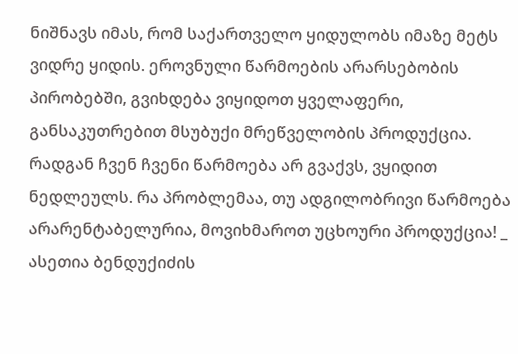ნიშნავს იმას, რომ საქართველო ყიდულობს იმაზე მეტს ვიდრე ყიდის. ეროვნული წარმოების არარსებობის პირობებში, გვიხდება ვიყიდოთ ყველაფერი, განსაკუთრებით მსუბუქი მრეწველობის პროდუქცია. რადგან ჩვენ ჩვენი წარმოება არ გვაქვს, ვყიდით ნედლეულს. რა პრობლემაა, თუ ადგილობრივი წარმოება არარენტაბელურია, მოვიხმაროთ უცხოური პროდუქცია! _ ასეთია ბენდუქიძის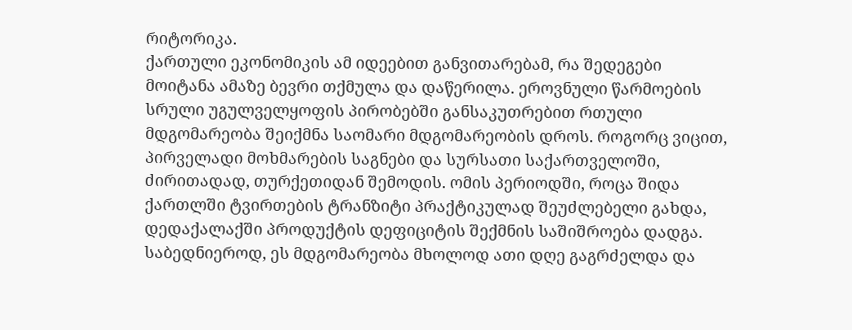რიტორიკა.
ქართული ეკონომიკის ამ იდეებით განვითარებამ, რა შედეგები მოიტანა ამაზე ბევრი თქმულა და დაწერილა. ეროვნული წარმოების სრული უგულველყოფის პირობებში განსაკუთრებით რთული მდგომარეობა შეიქმნა საომარი მდგომარეობის დროს. როგორც ვიცით, პირველადი მოხმარების საგნები და სურსათი საქართველოში, ძირითადად, თურქეთიდან შემოდის. ომის პერიოდში, როცა შიდა ქართლში ტვირთების ტრანზიტი პრაქტიკულად შეუძლებელი გახდა, დედაქალაქში პროდუქტის დეფიციტის შექმნის საშიშროება დადგა. საბედნიეროდ, ეს მდგომარეობა მხოლოდ ათი დღე გაგრძელდა და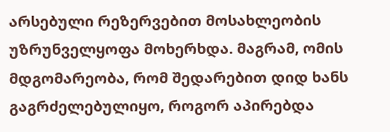არსებული რეზერვებით მოსახლეობის უზრუნველყოფა მოხერხდა. მაგრამ, ომის მდგომარეობა, რომ შედარებით დიდ ხანს გაგრძელებულიყო, როგორ აპირებდა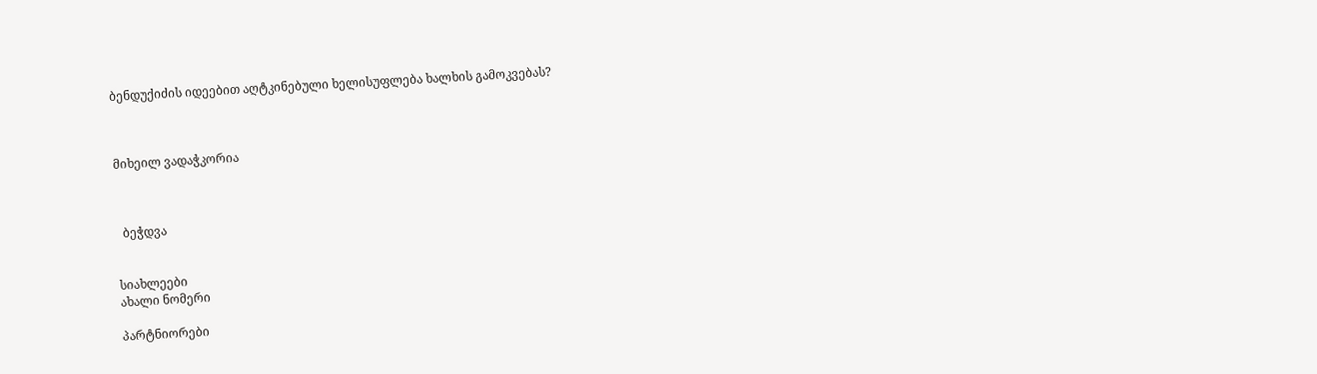ბენდუქიძის იდეებით აღტკინებული ხელისუფლება ხალხის გამოკვებას?



მიხეილ ვადაჭკორია



  ბეჭდვა


სიახლეები
ახალი ნომერი

პარტნიორები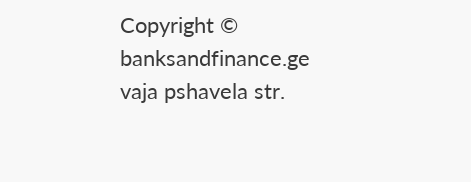Copyright © banksandfinance.ge vaja pshavela str.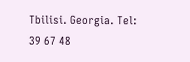Tbilisi. Georgia. Tel: 39 67 48